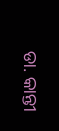ଡା. କାନ୍ତୀ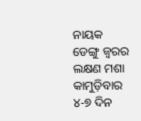ନାୟକ
ଡେଙ୍ଗୁ ଜ୍ୱରର ଲକ୍ଷଣ ମଶା କାମୁଡ଼ିବାର ୪-୭ ଦିନ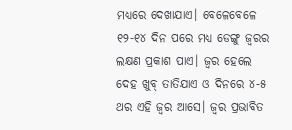ମଧ୍ୟରେ ଦେଖାଯାଏ। ବେଳେବେଳେ ୧୨-୧୪ ଦିନ ପରେ ମଧ୍ୟ ଡେଙ୍ଗୁ ଜ୍ୱରର ଲକ୍ଷଣ ପ୍ରକାଶ ପାଏ। ଜ୍ୱର ହେଲେ ଦେହ ଖୁବ୍ ତାତିଯାଏ ଓ ଦିନରେ ୪-୫ ଥର ଏହି ଜ୍ୱର ଆସେ। ଜ୍ୱର ପ୍ରଭାବିତ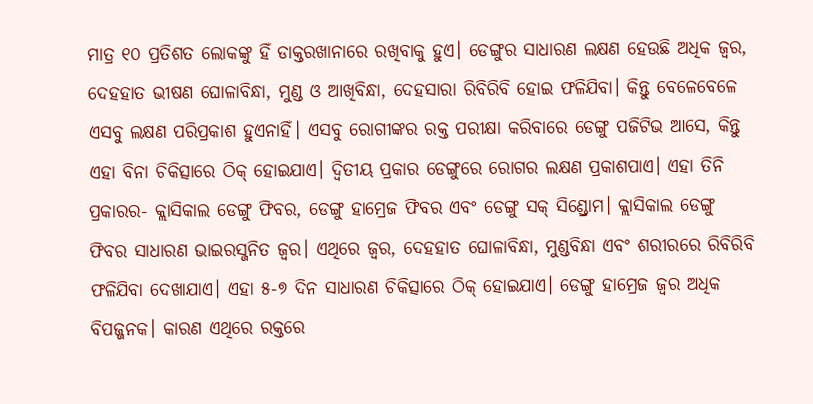ମାତ୍ର ୧୦ ପ୍ରତିଶତ ଲୋକଙ୍କୁ ହିଁ ଡାକ୍ତରଖାନାରେ ରଖିବାକୁ ହୁଏ। ଡେଙ୍ଗୁର ସାଧାରଣ ଲକ୍ଷଣ ହେଉଛି ଅଧିକ ଜ୍ୱର, ଦେହହାତ ଭୀଷଣ ଘୋଳାବିନ୍ଧା, ମୁଣ୍ଡ ଓ ଆଖିବିନ୍ଧା, ଦେହସାରା ରିବିରିବି ହୋଇ ଫଳିଯିବା। କିନ୍ତୁ ବେଳେବେଳେ ଏସବୁ ଲକ୍ଷଣ ପରିପ୍ରକାଶ ହୁଏନାହିଁ। ଏସବୁ ରୋଗୀଙ୍କର ରକ୍ତ ପରୀକ୍ଷା କରିବାରେ ଡେଙ୍ଗୁ ପଜିଟିଭ ଆସେ, କିନ୍ତୁ ଏହା ବିନା ଚିକିତ୍ସାରେ ଠିକ୍ ହୋଇଯାଏ। ଦ୍ୱିତୀୟ ପ୍ରକାର ଡେଙ୍ଗୁରେ ରୋଗର ଲକ୍ଷଣ ପ୍ରକାଶପାଏ। ଏହା ତିନି ପ୍ରକାରର- କ୍ଲାସିକାଲ ଡେଙ୍ଗୁ ଫିବର, ଡେଙ୍ଗୁ ହାମ୍ରେଜ ଫିବର ଏବଂ ଡେଙ୍ଗୁ ସକ୍ ସିଣ୍ଡ୍ରୋମ। କ୍ଲାସିକାଲ ଡେଙ୍ଗୁ ଫିବର ସାଧାରଣ ଭାଇରସ୍ଜନିତ ଜ୍ୱର। ଏଥିରେ ଜ୍ୱର, ଦେହହାତ ଘୋଳାବିନ୍ଧା, ମୁଣ୍ଡବିନ୍ଧା ଏବଂ ଶରୀରରେ ରିବିରିବି ଫଳିଯିବା ଦେଖାଯାଏ। ଏହା ୫-୭ ଦିନ ସାଧାରଣ ଚିକିତ୍ସାରେ ଠିକ୍ ହୋଇଯାଏ। ଡେଙ୍ଗୁ ହାମ୍ରେଜ ଜ୍ୱର ଅଧିକ ବିପଜ୍ଜନକ। କାରଣ ଏଥିରେ ରକ୍ତରେ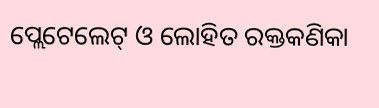ପ୍ଲେଟେଲେଟ୍ ଓ ଲୋହିତ ରକ୍ତକଣିକା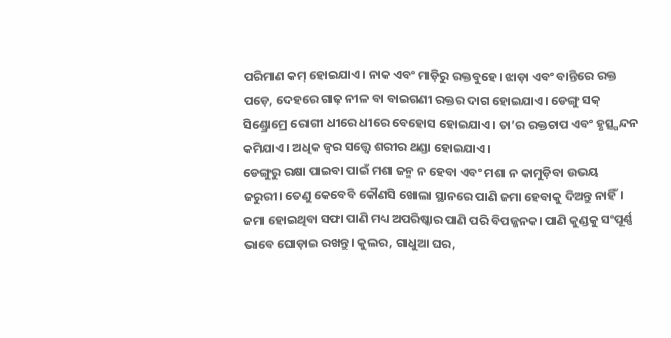ପରିମାଣ କମ୍ ହୋଇଯାଏ। ନାକ ଏବଂ ମାଡ଼ିରୁ ରକ୍ତବୁହେ। ଝାଡ଼ା ଏବଂ ବାନ୍ତିରେ ରକ୍ତ ପଡ଼େ, ଦେହରେ ଗାଢ଼ ନୀଳ ବା ବାଇଗଣୀ ରକ୍ତର ଦାଗ ହୋଇଯାଏ। ଡେଙ୍ଗୁ ସକ୍ ସିଣ୍ଡ୍ରୋମ୍ରେ ରୋଗୀ ଧୀରେ ଧୀରେ ବେହୋସ ହୋଇଯାଏ। ତା’ର ରକ୍ତଚାପ ଏବଂ ହୃତ୍ସ୍ପନ୍ଦନ କମିଯାଏ। ଅଧିକ ଜ୍ୱର ସତ୍ତ୍ୱେ ଶରୀର ଥଣ୍ଡା ହୋଇଯାଏ।
ଡେଙ୍ଗୁରୁ ରକ୍ଷା ପାଇବା ପାଇଁ ମଶା ଜନ୍ମ ନ ହେବା ଏବଂ ମଶା ନ କାମୁଡ଼ିବା ଉଭୟ ଜରୁରୀ। ତେଣୁ କେବେବି କୌଣସି ଖୋଲା ସ୍ଥାନରେ ପାଣି ଜମା ହେବାକୁ ଦିଅନ୍ତୁ ନାହିଁ। ଜମା ହୋଇଥିବା ସଫା ପାଣି ମଧ୍ୟ ଅପରିଷ୍କାର ପାଣି ପରି ବିପଜ୍ଜନକ। ପାଣି କୁଣ୍ଡକୁ ସଂପୂର୍ଣ୍ଣ ଭାବେ ଘୋଡ଼ାଇ ରଖନ୍ତୁ। କୁଲର, ଗାଧୁଆ ଘର,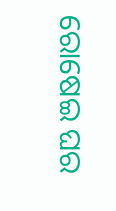ରୋଷେଇ ଘର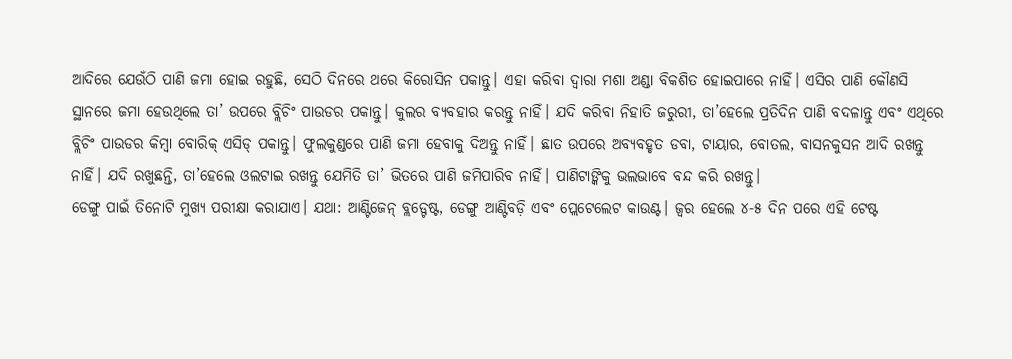ଆଦିରେ ଯେଉଁଠି ପାଣି ଜମା ହୋଇ ରହୁଛି, ସେଠି ଦିନରେ ଥରେ କିରୋସିନ ପକାନ୍ତୁ। ଏହା କରିବା ଦ୍ୱାରା ମଶା ଅଣ୍ଡା ବିକଶିତ ହୋଇପାରେ ନାହିଁ। ଏସିର ପାଣି କୌଣସି ସ୍ଥାନରେ ଜମା ହେଉଥିଲେ ତା’ ଉପରେ ବ୍ଲିଚିଂ ପାଉଡର ପକାନ୍ତୁ। କୁଲର ବ୍ୟବହାର କରନ୍ତୁ ନାହିଁ। ଯଦି କରିବା ନିହାତି ଜରୁରୀ, ତା’ହେଲେ ପ୍ରତିଦିନ ପାଣି ବଦଳାନ୍ତୁ ଏବଂ ଏଥିରେ ବ୍ଲିଚିଂ ପାଉଡର କିମ୍ବା ବୋରିକ୍ ଏସିଡ୍ ପକାନ୍ତୁ। ଫୁଲକୁଣ୍ଡରେ ପାଣି ଜମା ହେବାକୁ ଦିଅନ୍ତୁ ନାହିଁ। ଛାତ ଉପରେ ଅବ୍ୟବହୃତ ଡବା, ଟାୟାର, ବୋତଲ, ବାସନକୁସନ ଆଦି ରଖନ୍ତୁ ନାହିଁ। ଯଦି ରଖୁଛନ୍ତି, ତା’ହେଲେ ଓଲଟାଇ ରଖନ୍ତୁ ଯେମିତି ତା’ ଭିତରେ ପାଣି ଜମିପାରିବ ନାହିଁ। ପାଣିଟାଙ୍କିକୁ ଭଲଭାବେ ବନ୍ଦ କରି ରଖନ୍ତୁ।
ଡେଙ୍ଗୁ ପାଇଁ ତିନୋଟି ମୁଖ୍ୟ ପରୀକ୍ଷା କରାଯାଏ। ଯଥା: ଆଣ୍ଟିଜେନ୍ ବ୍ଲଡ୍ଟେଷ୍ଟ, ଡେଙ୍ଗୁ ଆଣ୍ଟିବଡ଼ି ଏବଂ ପ୍ଲେଟେଲେଟ କାଉଣ୍ଟ। ଜ୍ୱର ହେଲେ ୪-୫ ଦିନ ପରେ ଏହି ଟେଷ୍ଟ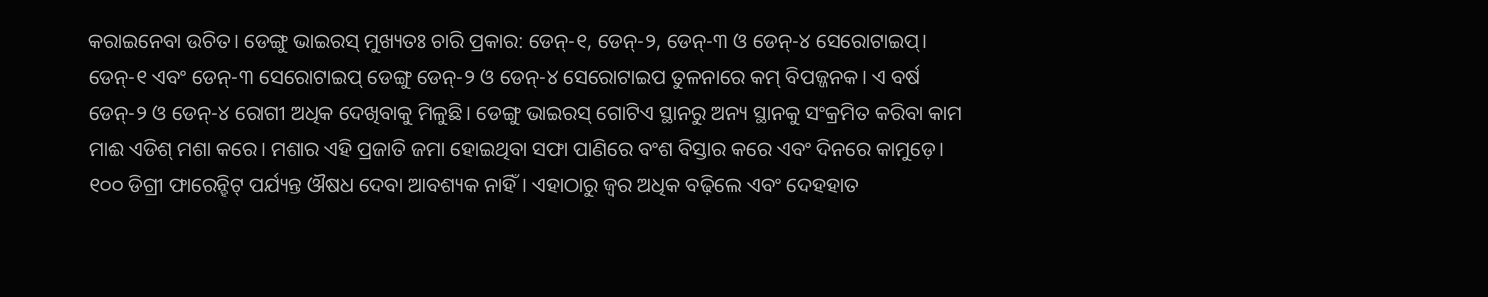କରାଇନେବା ଉଚିତ। ଡେଙ୍ଗୁ ଭାଇରସ୍ ମୁଖ୍ୟତଃ ଚାରି ପ୍ରକାର: ଡେନ୍-୧, ଡେନ୍-୨, ଡେନ୍-୩ ଓ ଡେନ୍-୪ ସେରୋଟାଇପ୍। ଡେନ୍-୧ ଏବଂ ଡେନ୍-୩ ସେରୋଟାଇପ୍ ଡେଙ୍ଗୁ ଡେନ୍-୨ ଓ ଡେନ୍-୪ ସେରୋଟାଇପ ତୁଳନାରେ କମ୍ ବିପଜ୍ଜନକ। ଏ ବର୍ଷ ଡେନ୍-୨ ଓ ଡେନ୍-୪ ରୋଗୀ ଅଧିକ ଦେଖିବାକୁ ମିଳୁଛି। ଡେଙ୍ଗୁ ଭାଇରସ୍ ଗୋଟିଏ ସ୍ଥାନରୁ ଅନ୍ୟ ସ୍ଥାନକୁ ସଂକ୍ରମିତ କରିବା କାମ ମାଈ ଏଡିଶ୍ ମଶା କରେ। ମଶାର ଏହି ପ୍ରଜାତି ଜମା ହୋଇଥିବା ସଫା ପାଣିରେ ବଂଶ ବିସ୍ତାର କରେ ଏବଂ ଦିନରେ କାମୁଡ଼େ। ୧୦୦ ଡିଗ୍ରୀ ଫାରେନ୍ହିଟ୍ ପର୍ଯ୍ୟନ୍ତ ଔଷଧ ଦେବା ଆବଶ୍ୟକ ନାହିଁ। ଏହାଠାରୁ ଜ୍ୱର ଅଧିକ ବଢ଼ିଲେ ଏବଂ ଦେହହାତ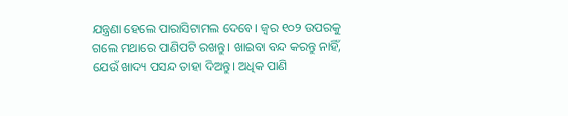ଯନ୍ତ୍ରଣା ହେଲେ ପାରାସିଟାମଲ ଦେବେ। ଜ୍ୱର ୧୦୨ ଉପରକୁ ଗଲେ ମଥାରେ ପାଣିପଟି ରଖନ୍ତୁ। ଖାଇବା ବନ୍ଦ କରନ୍ତୁ ନାହିଁ, ଯେଉଁ ଖାଦ୍ୟ ପସନ୍ଦ ତାହା ଦିଅନ୍ତୁ। ଅଧିକ ପାଣି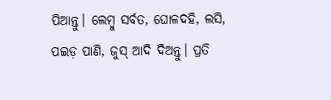ପିଆନ୍ତୁ। ଲେମ୍ବୁ ସର୍ବତ, ଘୋଳଦହି, ଲସି, ପଇଡ଼ ପାଣି, ଜୁସ୍ ଆଦି ଦିଅନ୍ତୁ। ପ୍ରତି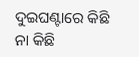ଦୁଇଘଣ୍ଟାରେ କିଛି ନା କିଛି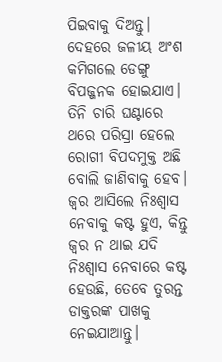ପିଇବାକୁ ଦିଅନ୍ତୁ। ଦେହରେ ଜଳୀୟ ଅଂଶ କମିଗଲେ ଡେଙ୍ଗୁ ବିପଜ୍ଜନକ ହୋଇଯାଏ। ତିନି ଚାରି ଘଣ୍ଟାରେ ଥରେ ପରିସ୍ରା ହେଲେ ରୋଗୀ ବିପଦମୁକ୍ତ ଅଛି ବୋଲି ଜାଣିବାକୁ ହେବ। ଜ୍ୱର ଆସିଲେ ନିଃଶ୍ୱାସ ନେବାକୁ କଷ୍ଟ ହୁଏ, କିନ୍ତୁ ଜ୍ୱର ନ ଥାଇ ଯଦି ନିଃଶ୍ୱାସ ନେବାରେ କଷ୍ଟ ହେଉଛି, ତେବେ ତୁରନ୍ତ ଡାକ୍ତରଙ୍କ ପାଖକୁ ନେଇଯାଆନ୍ତୁ।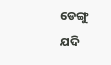ଡେଙ୍ଗୁ ଯଦି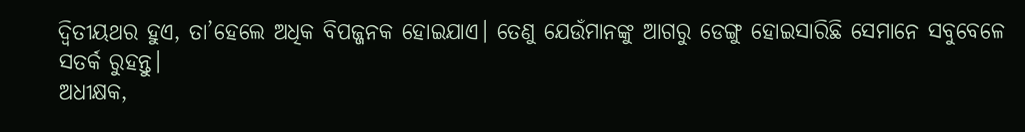ଦ୍ୱିତୀୟଥର ହୁଏ, ତା’ହେଲେ ଅଧିକ ବିପଜ୍ଜନକ ହୋଇଯାଏ। ତେଣୁ ଯେଉଁମାନଙ୍କୁ ଆଗରୁ ଡେଙ୍ଗୁ ହୋଇସାରିଛି ସେମାନେ ସବୁବେଳେ ସତର୍କ ରୁହନ୍ତୁ।
ଅଧୀକ୍ଷକ,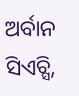ଅର୍ବାନ ସିଏଚ୍ସି,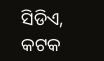ସିଡିଏ, କଟକ